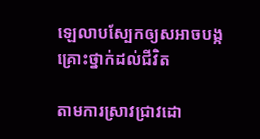ឡេលាបស្បែកឲ្យសអាចបង្កគ្រោះថ្នាក់ដល់ជីវិត

តាមការស្រាវជ្រាវដោ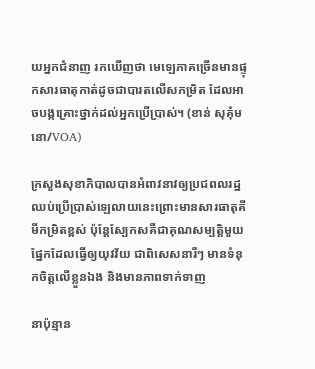យអ្នកជំនាញ រកឃើញថា មេឡេភាគច្រើនមានផ្ទុកសារធាតុកាត់ដូចជាបារតលើសកម្រិត ដែលអាចបង្កគ្រោះថ្នាក់ដល់អ្នកប្រើប្រាស់។ (ខាន់ សុគុំមនោ/VOA)

ក្រសួងសុខាភិបាលបានអំពាវនាវឲ្យប្រជពលរដ្ឋឈប់ប្រើប្រាស់ឡេលាយនេះព្រោះមានសារធាតុគីមីកម្រិតខ្ពស់ ប៉ុន្តែស្បែកសគឺជាគុណសម្បត្តិមួយផ្នែកដែលធ្វើឲ្យយុវវ័យ ជាពិសេសនារីៗ មានទំនុកចិត្តលើខ្លួនឯង និងមានភាពទាក់ទាញ

នាប៉ុន្មាន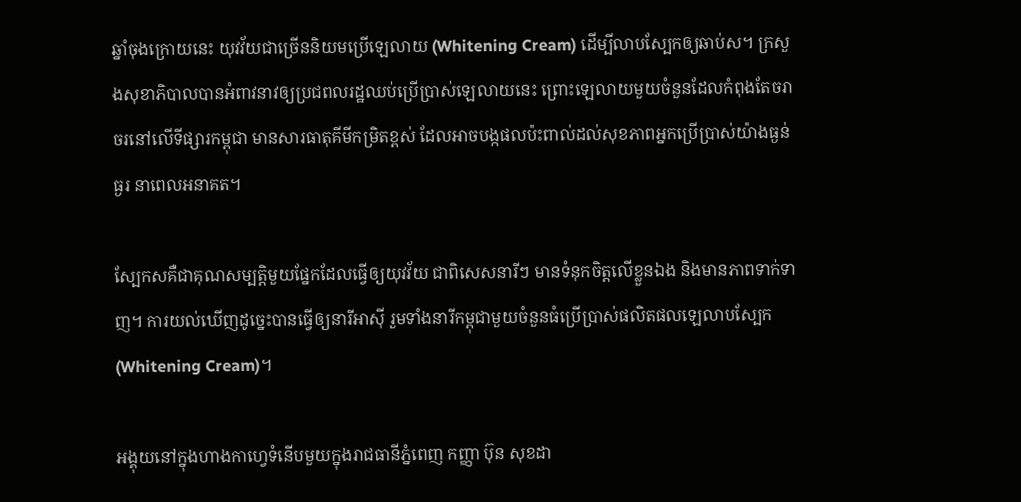ឆ្នាំចុងក្រោយនេះ យុវវ័យជាច្រើននិយមប្រើឡេលាយ (Whitening Cream) ដើម្បីលាបស្បែកឲ្យឆាប់ស។ ក្រសួងសុខាភិបាលបានអំពាវនាវឲ្យប្រជពលរដ្ឋឈប់ប្រើប្រាស់ឡេលាយនេះ ព្រោះឡេលាយមួយចំនួនដែលកំពុងតែចរាចរនៅលើទីផ្សារកម្ពុជា មានសារធាតុគីមីកម្រិតខ្ពស់ ដែលអាចបង្កផលប៉ះពាល់ដល់សុខភាពអ្នកប្រើប្រាស់យ៉ាងធ្ងន់ធ្ងរ នាពេលអនាគត។

ស្បែកសគឺជាគុណសម្បត្តិមួយផ្នែកដែលធ្វើឲ្យយុវវ័យ ជាពិសេសនារីៗ មានទំនុកចិត្តលើខ្លួនឯង និងមានភាពទាក់ទាញ។ ការយល់ឃើញដូច្នេះបានធ្វើឲ្យនារីអាស៊ី រួមទាំងនារីកម្ពុជាមួយចំនួនធំប្រើប្រាស់ផលិតផលឡេលាបស្បែក (Whitening Cream)។

អង្គុយនៅក្នុងហាងកាហ្វេទំនើបមួយក្នុងរាជធានីភ្នំពេញ កញ្ញា ប៊ុន សុខដា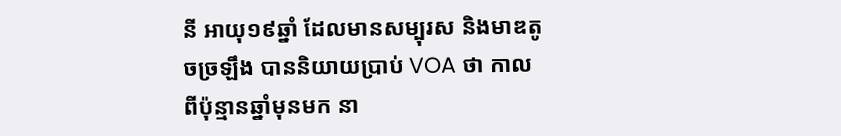នី អាយុ១៩ឆ្នាំ ដែលមានសម្បុរស និងមាឌតូចច្រឡឹង បាននិយាយប្រាប់ VOA ថា កាលពីប៉ុន្មានឆ្នាំមុនមក នា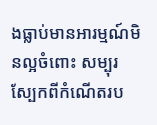ងធ្លាប់មានអារម្មណ៍មិនល្អចំពោះ សម្បុរស្បែកពីកំណើតរប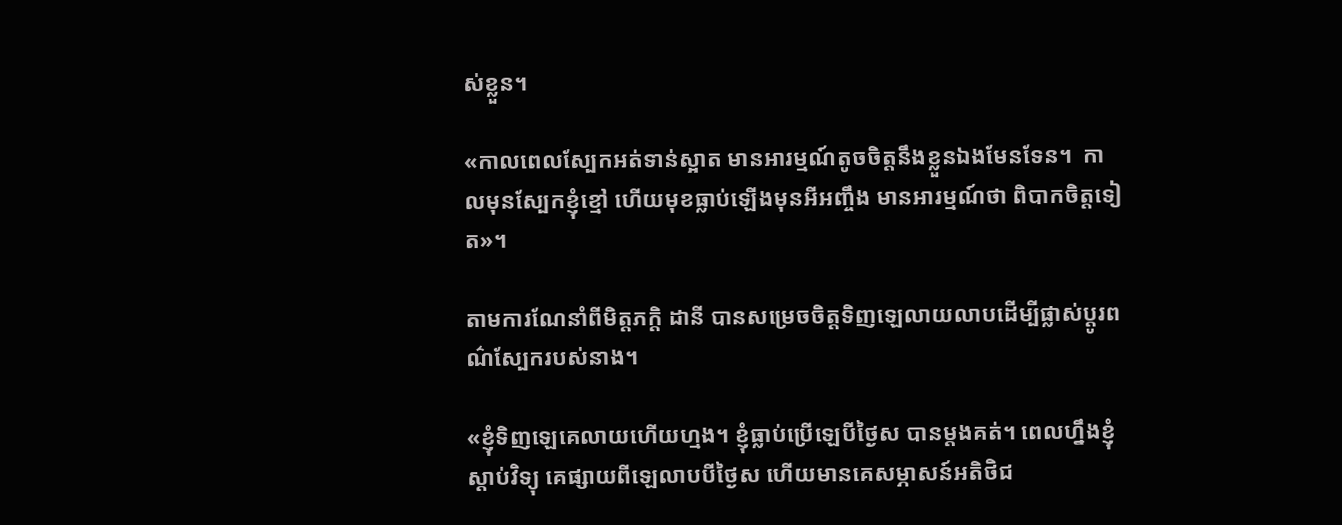ស់ខ្លួន។

«កាលពេលស្បែកអត់ទាន់ស្អាត មានអារម្មណ៍តូចចិត្តនឹងខ្លួនឯងមែនទែន។  កាលមុនស្បែកខ្ញុំខ្មៅ ហើយមុខធ្លាប់ឡើងមុនអីអញ្ចឹង មានអារម្មណ៍ថា ពិបាកចិត្តទៀត»។

តាមការណែនាំពីមិត្តភក្តិ ដានី បានសម្រេចចិត្តទិញឡេលាយលាបដើម្បីផ្លាស់ប្តូរពណ៌ស្បែករបស់នាង។

«ខ្ញុំទិញឡេគេលាយហើយហ្មង។ ខ្ញុំធ្លាប់ប្រើឡេបីថ្ងៃស បានម្តងគត់។ ពេលហ្នឹងខ្ញុំស្តាប់វិទ្យុ គេផ្សាយពីឡេលាបបីថ្ងៃស ហើយមានគេសម្ភាសន៍អតិថិជ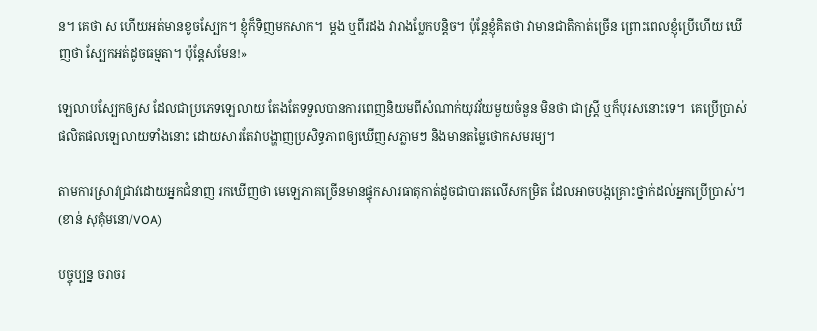ន។ គេថា ស ហើយអត់មានខូចស្បែក។ ខ្ញុំក៏ទិញមកសាក។  ម្តង ឬពីរដង វារាងប្លែកបន្តិច។ ប៉ុន្តែខ្ញុំគិតថា វាមានជាតិកាត់ច្រើន ព្រោះពេលខ្ញុំប្រើហើយ ឃើញថា ស្បែកអត់ដូចធម្មតា។ ប៉ុន្តែសមែន!»

ឡេលាបស្បែកឲ្យស ដែលជាប្រភេទឡេលាយ តែងតែទទួលបានការពេញនិយមពីសំណាក់យុវវ័យមួយចំនួន មិនថា ជាស្រ្តី ឬក៏បុរសនោះទេ។  គេប្រើប្រាស់ផលិតផលឡេលាយទាំងនោះ ដោយសារតែវាបង្ហាញប្រសិទ្ធភាពឲ្យឃើញសភ្លាមៗ និងមានតម្លៃថោកសមរម្យ។

តាមការស្រាវជ្រាវដោយអ្នកជំនាញ រកឃើញថា មេឡេភាគច្រើនមានផ្ទុកសារធាតុកាត់ដូចជាបារតលើសកម្រិត ដែលអាចបង្កគ្រោះថ្នាក់ដល់អ្នកប្រើប្រាស់។ (ខាន់ សុគុំមនោ/VOA)

បច្ចុប្បន្ន ចរាចរ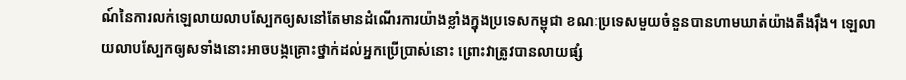ណ៍នៃការលក់ឡេលាយលាបស្បែកឲ្យសនៅតែមានដំណើរការយ៉ាងខ្លាំងក្នុងប្រទេសកម្ពុជា ខណៈប្រទេសមួយចំនួនបានហាមឃាត់យ៉ាងតឹងរ៉ឹង។ ឡេលាយលាបស្បែកឲ្យសទាំងនោះអាចបង្កគ្រោះថ្នាក់ដល់អ្នកប្រើប្រាស់នោះ ព្រោះវាត្រូវបានលាយផ្សំ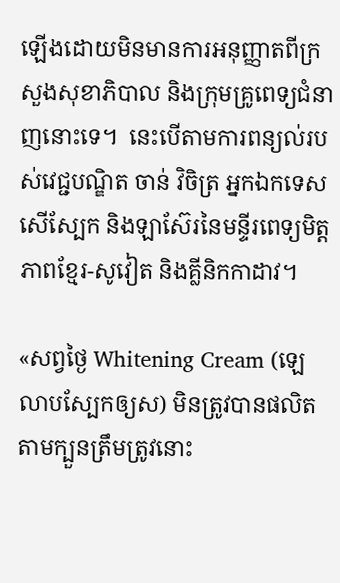ឡើងដោយមិនមានការអនុញ្ញាតពីក្រសួងសុខាភិបាល និងក្រុមគ្រូពេទ្យជំនាញនោះទេ។  នេះបើតាមការពន្យល់របស់វេជ្ជបណ្ឌិត ចាន់ វិចិត្រ អ្នកឯកទេសសើស្បែក និងឡាស៊ែរនៃមន្ទីរពេទ្យមិត្តភាពខ្មែរ-សូវៀត និងគ្លីនិកកាដាវ។

«សព្វថ្ងៃ Whitening Cream (ឡេលាបស្បែកឲ្យស) មិនត្រូវបានផលិតតាមក្បួនត្រឹមត្រូវនោះ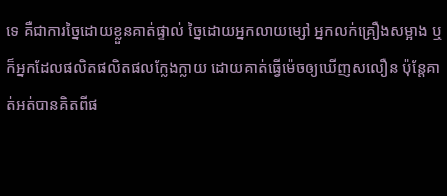ទេ គឺជាការច្នៃដោយខ្លួនគាត់ផ្ទាល់ ច្នៃដោយអ្នកលាយម្សៅ អ្នកលក់គ្រឿងសម្អាង ឬក៏អ្នកដែលផលិតផលិតផលក្លែងក្លាយ ដោយគាត់ធ្វើម៉េចឲ្យឃើញសលឿន ប៉ុន្តែគាត់អត់បានគិតពីផ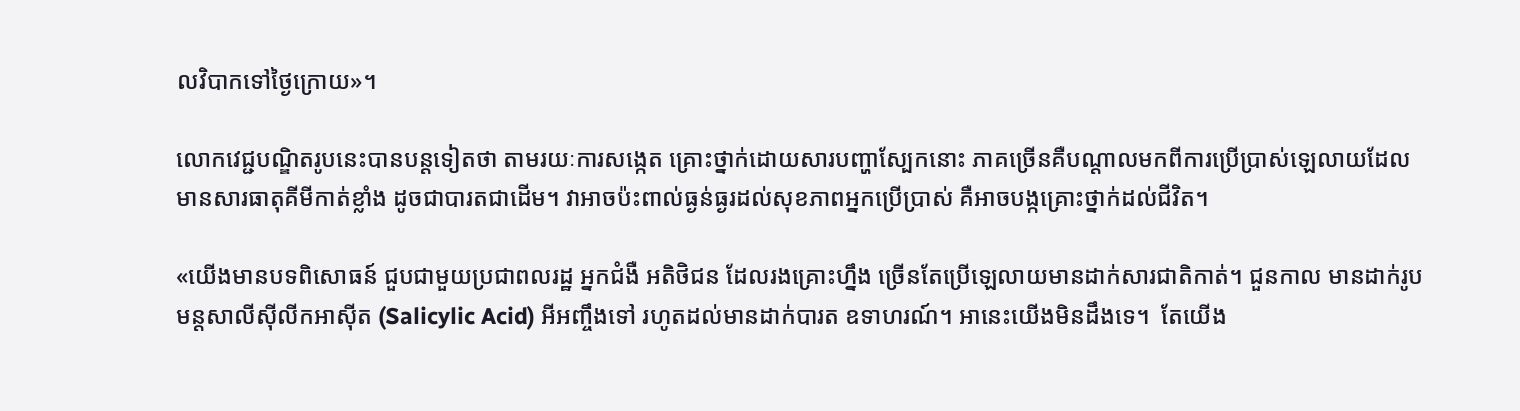លវិបាកទៅថ្ងៃក្រោយ»។

លោកវេជ្ជបណ្ឌិតរូបនេះបានបន្តទៀតថា តាមរយៈការសង្កេត គ្រោះថ្នាក់ដោយសារបញ្ហាស្បែកនោះ ភាគច្រើនគឺបណ្តាលមកពីការប្រើប្រាស់ឡេលាយដែលមានសារធាតុគីមីកាត់ខ្លាំង ដូចជាបារតជាដើម។ វាអាចប៉ះពាល់ធ្ងន់ធ្ងរដល់សុខភាពអ្នកប្រើប្រាស់ គឺអាចបង្កគ្រោះថ្នាក់ដល់ជីវិត។

«យើងមានបទពិសោធន៍ ជួបជាមួយប្រជាពលរដ្ឋ អ្នកជំងឺ អតិថិជន ដែលរងគ្រោះហ្នឹង ច្រើនតែប្រើឡេលាយមានដាក់សារជាតិកាត់។ ជួនកាល មានដាក់រូបមន្តសាលីស៊ីលីកអាស៊ីត (Salicylic Acid) អីអញ្ចឹងទៅ រហូតដល់មានដាក់បារត ឧទាហរណ៍។ អានេះយើងមិនដឹងទេ។  តែយើង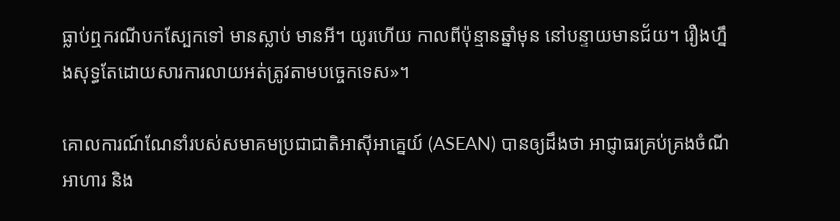ធ្លាប់ឮករណីបកស្បែកទៅ មានស្លាប់ មានអី។ យូរហើយ កាលពីប៉ុន្មានឆ្នាំមុន នៅបន្ទាយមានជ័យ។ រឿងហ្នឹងសុទ្ធតែដោយសារការលាយអត់ត្រូវតាមបច្ចេកទេស»។

គោលការណ៍ណែនាំរបស់សមាគមប្រជាជាតិអាស៊ីអាគ្នេយ៍ (ASEAN) បានឲ្យដឹងថា អាជ្ញាធរគ្រប់គ្រងចំណីអាហារ និង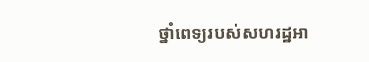ថ្នាំពេទ្យរបស់សហរដ្ឋអា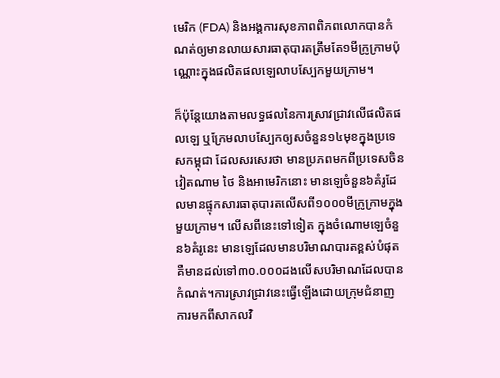មេរិក (FDA) និងអង្គការសុខភាពពិភពលោកបានកំណត់ឲ្យមានលាយសារធាតុបារតត្រឹមតែ១មីក្រូក្រាមប៉ុណ្ណោះក្នុងផលិតផលឡេលាបស្បែកមួយក្រាម។

ក៏ប៉ុន្តែយោងតាមលទ្ធផលនៃការស្រាវជ្រាវលើផលិតផលឡេ ឬក្រែមលាបស្បែកឲ្យសចំនួន១៤មុខក្នុងប្រទេសកម្ពុជា ដែលសរសេរថា មានប្រភពមកពីប្រទេសចិន វៀតណាម ថៃ និងអាមេរិកនោះ មានឡេចំនួន៦គំរូដែលមានផ្ទុកសារធាតុបារតលើសពី១០០០មីក្រូក្រាមក្នុងមួយក្រាម។ លើសពីនេះទៅទៀត ក្នុងចំណោមឡេចំនួន៦គំរូនេះ មានឡេដែលមានបរិមាណបារតខ្ពស់បំផុតគឺមានដល់ទៅ៣០.០០០ដងលើសបរិមាណដែលបានកំណត់។ការស្រាវជ្រាវនេះធ្វើឡើងដោយក្រុមជំនាញការមកពីសាកលវិ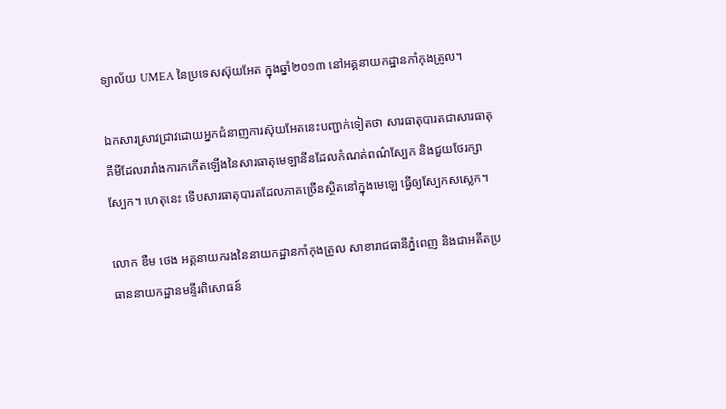ទ្យាល័យ UMEA នៃប្រទេសស៊ុយអែត ក្នុងឆ្នាំ២០១៣ នៅអគ្គនាយកដ្ឋានកាំកុងត្រូល។

ឯកសារស្រាវជ្រាវដោយអ្នកជំនាញការស៊ុយអែតនេះបញ្ជាក់ទៀតថា សារធាតុបារតជាសារធាតុគីមីដែលរារាំងការកកើតឡើងនៃសារធាតុមេឡានីនដែលកំណត់ពណ៌ស្បែក និងជួយថែរក្សាស្បែក។ ហេតុនេះ ទើបសារធាតុបារតដែលភាគច្រើនស្ថិតនៅក្នុងមេឡេ ធ្វើឲ្យស្បែកសស្លេក។

លោក ឌឺម ថេង អគ្គនាយករងនៃនាយកដ្ឋានកាំកុងត្រូល សាខារាជធានីភ្នំពេញ និងជាអតីតប្រធាននាយកដ្ឋានមន្ទីរពិសោធន៍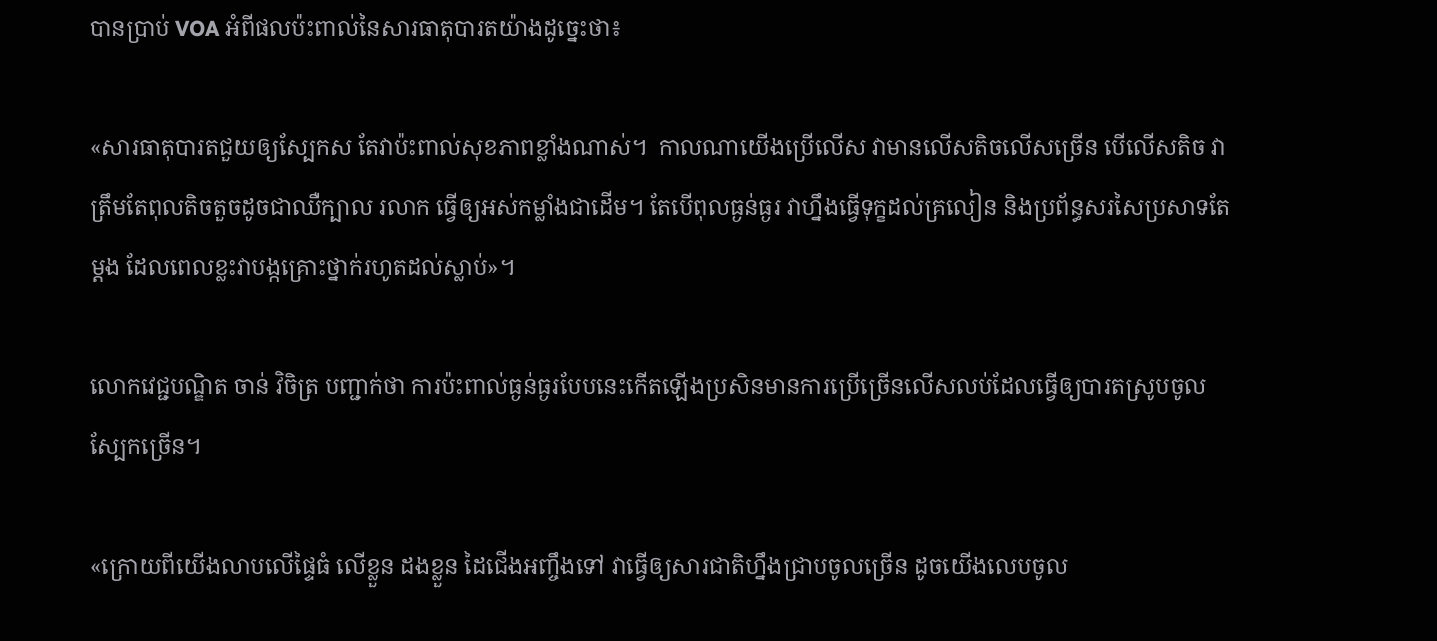បានប្រាប់ VOA អំពីផលប៉ះពាល់នៃសារធាតុបារតយ៉ាងដូច្នេះថា៖

«សារធាតុបារតជួយឲ្យស្បែកស តែវាប៉ះពាល់សុខភាពខ្លាំងណាស់។  កាលណាយើងប្រើលើស វាមានលើសតិចលើសច្រើន បើលើសតិច វាត្រឹមតែពុលតិចតួចដូចជាឈឺក្បាល រលាក ធ្វើឲ្យអស់កម្លាំងជាដើម។ តែបើពុលធ្ងន់ធ្ងរ វាហ្នឹងធ្វើទុក្ខដល់គ្រលៀន និងប្រព័ន្ធសរសៃប្រសាទតែម្តង ដែលពេលខ្លះវាបង្កគ្រោះថ្នាក់រហូតដល់ស្លាប់»។

លោកវេជ្ជបណ្ឌិត ចាន់ វិចិត្រ បញ្ជាក់ថា ការប៉ះពាល់ធ្ងន់ធ្ងរបែបនេះកើតឡើងប្រសិនមានការប្រើច្រើនលើសលប់ដែលធ្វើឲ្យបារតស្រូបចូលស្បែកច្រើន។

«ក្រោយពីយើងលាបលើផ្ទៃធំ លើខ្លួន ដងខ្លួន ដៃជើងអញ្ចឹងទៅ វាធ្វើឲ្យសារជាតិហ្នឹងជ្រាបចូលច្រើន ដូចយើងលេបចូល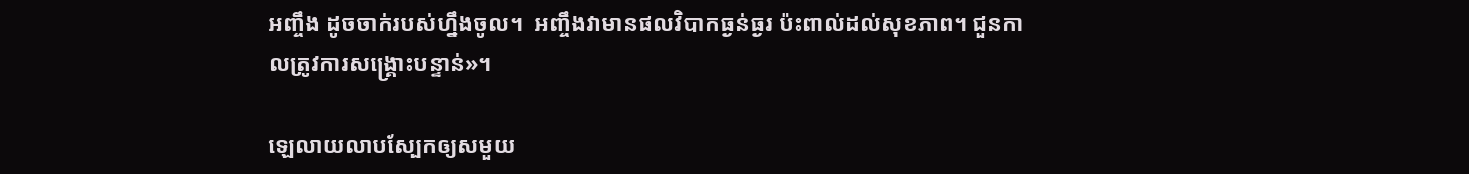អញ្ចឹង ដូចចាក់របស់ហ្នឹងចូល។  អញ្ចឹងវាមានផលវិបាកធ្ងន់ធ្ងរ ប៉ះពាល់ដល់សុខភាព។ ជួនកាលត្រូវការសង្គ្រោះបន្ទាន់»។

ឡេលាយលាបស្បែកឲ្យសមួយ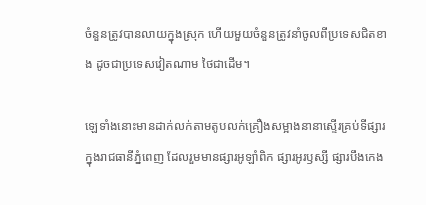ចំនួនត្រូវបានលាយក្នុងស្រុក ហើយមួយចំនួនត្រូវនាំចូលពីប្រទេសជិតខាង ដូចជាប្រទេសវៀតណាម ថៃជាដើម។

ឡេទាំងនោះមានដាក់លក់តាមតូបលក់គ្រឿងសម្អាងនានាស្ទើរគ្រប់ទីផ្សារក្នុងរាជធានីភ្នំពេញ ដែលរួមមានផ្សារអូឡាំពិក ផ្សារអូរឫស្សី ផ្សារបឹងកេង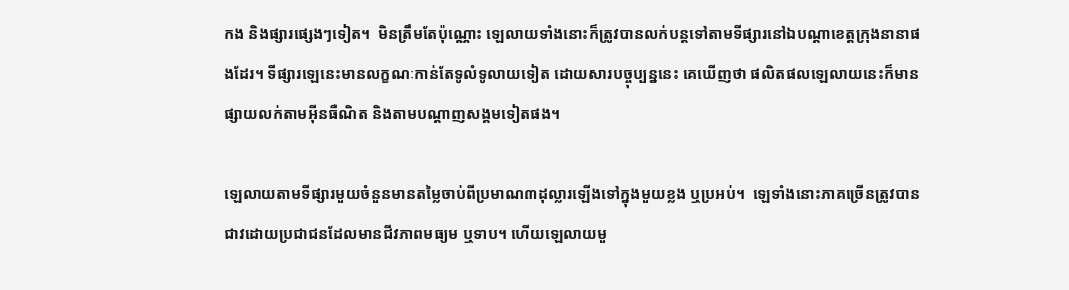កង និងផ្សារផ្សេងៗទៀត។  មិនត្រឹមតែប៉ុណ្ណោះ ឡេលាយទាំងនោះក៏ត្រូវបានលក់បន្តទៅតាមទីផ្សារនៅឯបណ្តាខេត្តក្រុងនានាផងដែរ។ ទីផ្សារឡេនេះមានលក្ខណៈកាន់តែទូលំទូលាយទៀត ដោយសារបច្ចុប្បន្ននេះ គេឃើញថា ផលិតផលឡេលាយនេះក៏មានផ្សាយលក់តាមអ៊ីនធឺណិត និងតាមបណ្តាញសង្គមទៀតផង។

ឡេលាយតាមទីផ្សារមួយចំនួនមានតម្លៃចាប់ពីប្រមាណ៣ដុល្លារឡើងទៅក្នុងមួយខ្លង ឬប្រអប់។  ឡេទាំងនោះភាគច្រើនត្រូវបានជាវដោយប្រជាជនដែលមានជីវភាពមធ្យម ឬទាប។ ហើយឡេលាយមួ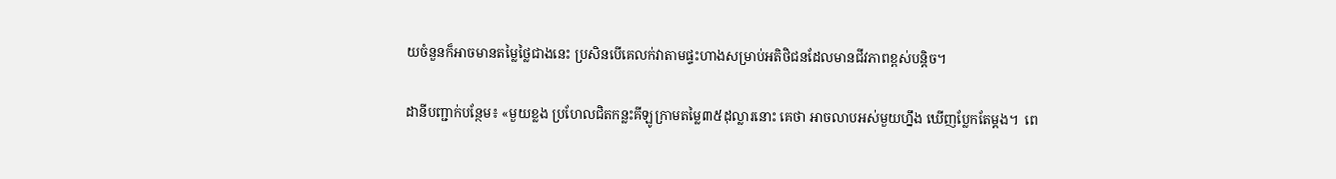យចំនួនក៏អាចមានតម្លៃថ្លៃជាងនេះ ប្រសិនបើគេលក់វាតាមផ្ទះហាងសម្រាប់អតិថិជនដែលមានជីវភាពខ្ពស់បន្តិច។

ដានីបញ្ជាក់បន្ថែម៖ «មួយខ្លង ប្រហែលជិតកន្លះគីឡូក្រាមតម្លៃ៣៥ដុល្លារនោះ គេថា អាចលាបអស់មួយហ្នឹង ឃើញប្លែកតែម្តង។  ពេ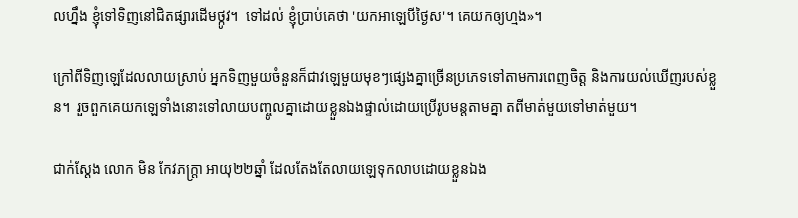លហ្នឹង ខ្ញុំទៅទិញនៅជិតផ្សារដើមថ្កូវ។  ទៅដល់ ខ្ញុំប្រាប់គេថា 'យកអាឡេបីថ្ងៃស'។ គេយកឲ្យហ្មង»។

ក្រៅពីទិញឡេដែលលាយស្រាប់ អ្នកទិញមួយចំនួនក៏ជាវឡេមួយមុខៗផ្សេងគ្នាច្រើនប្រភេទទៅតាមការពេញចិត្ត និងការយល់ឃើញរបស់ខ្លួន។  រួចពួកគេយកឡេទាំងនោះទៅលាយបញ្ចូលគ្នាដោយខ្លួនឯងផ្ទាល់ដោយប្រើរូបមន្តតាមគ្នា តពីមាត់មួយទៅមាត់មួយ។

ជាក់ស្តែង លោក មិន កែវភក្ត្រា អាយុ២២ឆ្នាំ ដែលតែងតែលាយឡេទុកលាបដោយខ្លួនឯង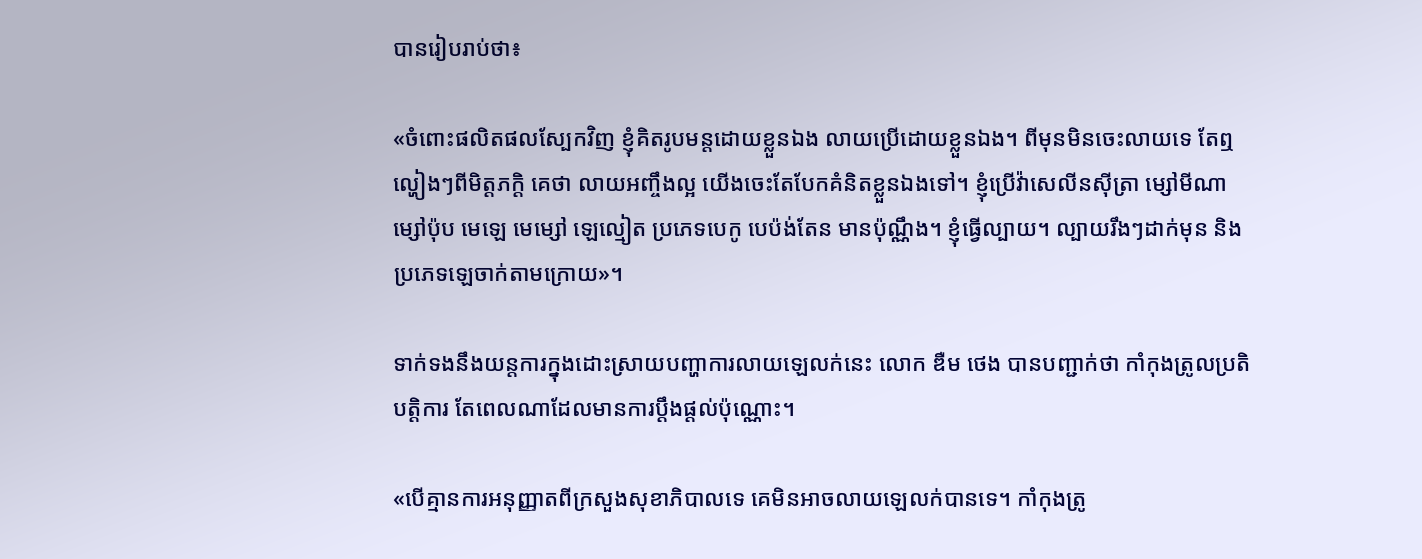បានរៀបរាប់ថា៖

«ចំពោះផលិតផលស្បែកវិញ ខ្ញុំគិតរូបមន្តដោយខ្លួនឯង លាយប្រើដោយខ្លួនឯង។ ពីមុនមិនចេះលាយទេ តែឮល្ហៀងៗពីមិត្តភក្តិ គេថា លាយអញ្ចឹងល្អ យើងចេះតែបែកគំនិតខ្លួនឯងទៅ។ ខ្ញុំប្រើវ៉ាសេលីនស៊ីត្រា ម្សៅមីណា  ម្សៅប៉ុប មេឡេ មេម្សៅ ឡេល្មៀត ប្រភេទបេកូ បេប៉ង់តែន មានប៉ុណ្ណឹង។ ខ្ញុំធ្វើល្បាយ។ ល្បាយរឹងៗដាក់មុន និងប្រភេទឡេចាក់តាមក្រោយ»។

ទាក់ទងនឹងយន្តការក្នុងដោះស្រាយបញ្ហាការលាយឡេលក់នេះ លោក ឌឺម ថេង បានបញ្ជាក់ថា កាំកុងត្រូលប្រតិបត្តិការ តែពេលណាដែលមានការប្តឹងផ្តល់ប៉ុណ្ណោះ។

«បើគ្មានការអនុញ្ញាតពីក្រសួងសុខាភិបាលទេ គេមិនអាចលាយឡេលក់បានទេ។ កាំកុងត្រូ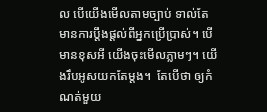ល បើយើងមើលតាមច្បាប់ ទាល់តែមានការប្តឹងផ្តល់ពីអ្នកប្រើប្រាស់។ បើមានខុសអី យើងចុះមើលភ្លាមៗ។ យើងរឹបអូសយកតែម្តង។  តែបើថា ឲ្យកំណត់មួយ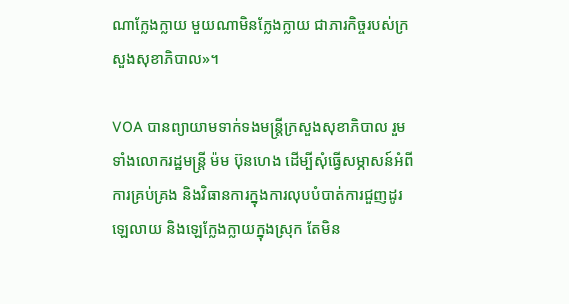ណាក្លែងក្លាយ មួយណាមិនក្លែងក្លាយ ជាភារកិច្ចរបស់ក្រសួងសុខាភិបាល»។

VOA បានព្យាយាមទាក់ទងមន្ត្រីក្រសួងសុខាភិបាល រួមទាំងលោករដ្ឋមន្ត្រី ម៉ម ប៊ុនហេង ដើម្បីសុំធ្វើសម្ភាសន៍អំពីការគ្រប់គ្រង និងវិធានការក្នុងការលុបបំបាត់ការជួញដូរឡេលាយ និងឡេក្លែងក្លាយក្នុងស្រុក តែមិន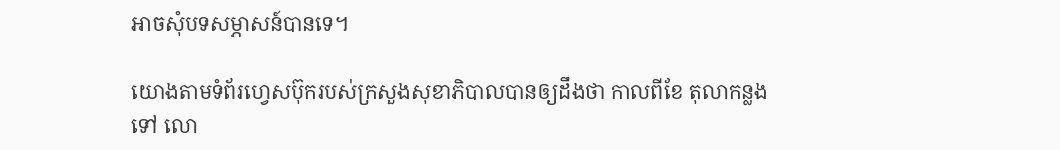អាចសុំបទសម្ភាសន៍បានទេ។

យោងតាមទំព័រហ្វេសប៊ុករបស់ក្រសួងសុខាភិបាលបានឲ្យដឹងថា កាលពីខែ តុលាកន្លងទៅ លោ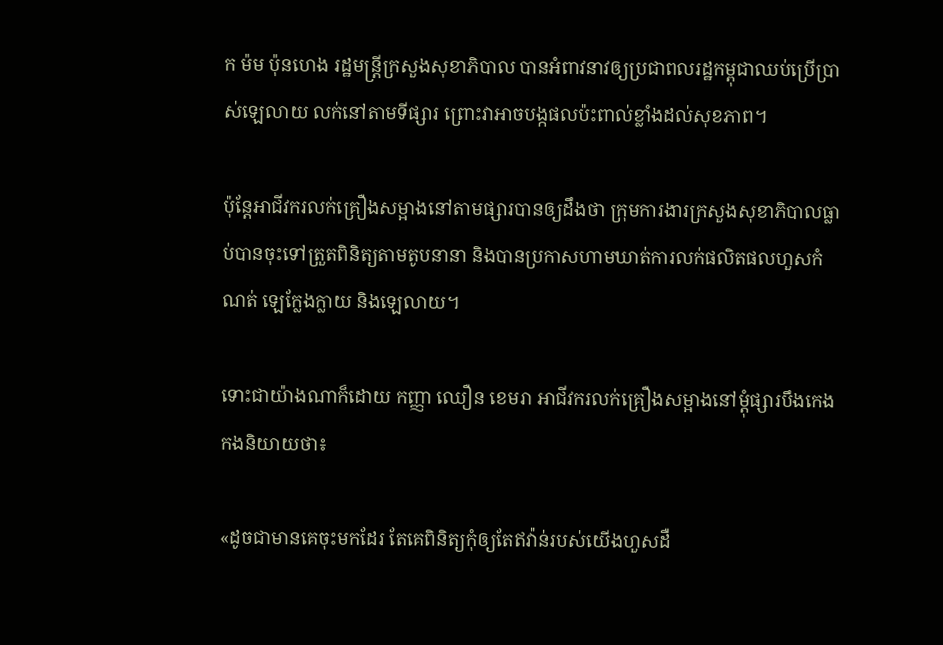ក ម៉ម ប៉ុនហេង រដ្ឋមន្ត្រីក្រសួងសុខាភិបាល បានអំពាវនាវឲ្យប្រជាពលរដ្ឋកម្ពុជាឈប់ប្រើប្រាស់ឡេលាយ លក់នៅតាមទីផ្សារ ព្រោះវាអាចបង្កផលប៉ះពាល់ខ្លាំងដល់សុខភាព។

ប៉ុន្តែអាជីវករលក់គ្រឿងសម្អាងនៅតាមផ្សារបានឲ្យដឹងថា ក្រុមការងារក្រសួងសុខាភិបាលធ្លាប់បានចុះទៅត្រួតពិនិត្យតាមតូបនានា និងបានប្រកាសហាមឃាត់ការលក់ផលិតផលហួសកំណត់ ឡេក្លែងក្លាយ និងឡេលាយ។

ទោះជាយ៉ាងណាក៏ដោយ កញ្ញា ឈឿន ខេមរា អាជីវករលក់គ្រឿងសម្អាងនៅម្តុំផ្សារបឹងកេងកងនិយាយថា៖

«ដូចជាមានគេចុះមកដែរ តែគេពិនិត្យកុំឲ្យតែឥវ៉ាន់របស់យើងហួសដឺ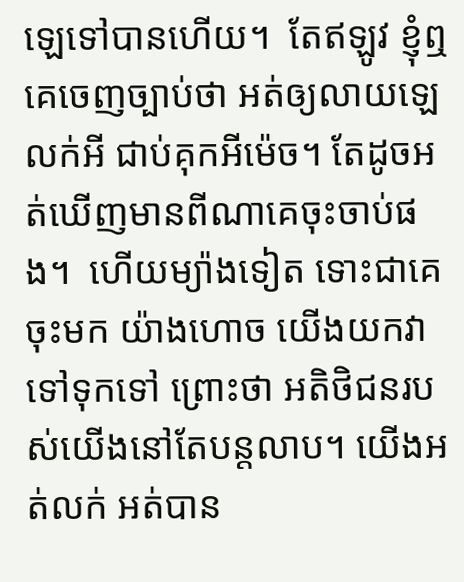ឡេទៅបានហើយ។  តែឥឡូវ ខ្ញុំឮគេចេញច្បាប់ថា អត់ឲ្យលាយឡេលក់អី ជាប់គុកអីម៉េច។ តែដូចអត់ឃើញមានពីណាគេចុះចាប់ផង។  ហើយម្យ៉ាងទៀត ទោះជាគេចុះមក យ៉ាងហោច យើងយកវាទៅទុកទៅ ព្រោះថា អតិថិជនរបស់យើងនៅតែបន្តលាប។ យើងអត់លក់ អត់បាន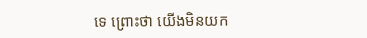ទេ ព្រោះថា យើងមិនយក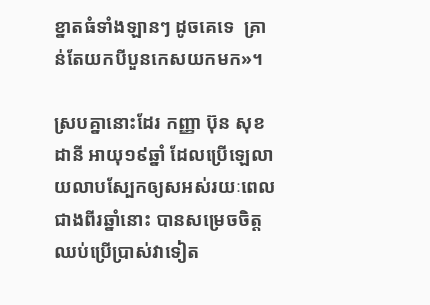ខ្នាតធំទាំងឡានៗ ដូចគេទេ  គ្រាន់តែយកបីបួនកេសយកមក»។

ស្របគ្នានោះដែរ កញ្ញា ប៊ុន សុខដានី អាយុ១៩ឆ្នាំ ដែលប្រើឡេលាយលាបស្បែកឲ្យសអស់រយៈពេលជាងពីរឆ្នាំនោះ បានសម្រេចចិត្តឈប់ប្រើប្រាស់វាទៀត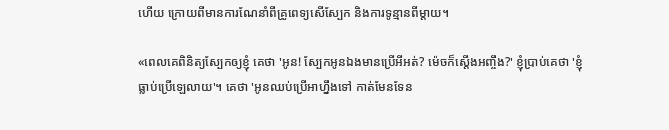ហើយ ក្រោយពីមានការណែនាំពីគ្រូពេទ្យសើស្បែក និងការទូន្មានពីម្តាយ។

«ពេលគេពិនិត្យស្បែកឲ្យខ្ញុំ គេថា 'អូន! ស្បែកអូនឯងមានប្រើអីអត់? ម៉េចក៏ស្តើងអញ្ចឹង?' ខ្ញុំប្រាប់គេថា 'ខ្ញុំធ្លាប់ប្រើឡេលាយ'។ គេថា 'អូនឈប់ប្រើអាហ្នឹងទៅ កាត់មែនទែន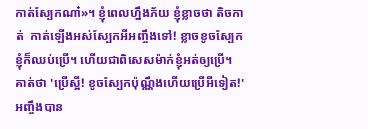កាត់ស្បែកណា៎»។ ខ្ញុំពេលហ្នឹងភ័យ ខ្ញុំខ្លាចថា តិចកាត់  កាត់ឡើងអស់ស្បែកអីអញ្ចឹងទៅ! ខ្លាចខូចស្បែក ខ្ញុំក៏ឈប់ប្រើ។ ហើយជាពិសេសម៉ាក់ខ្ញុំអត់ឲ្យប្រើ។ គាត់ថា 'ប្រើស្អី! ខូចស្បែកប៉ុណ្ណឹងហើយប្រើអីទៀត!' អញ្ចឹងបាន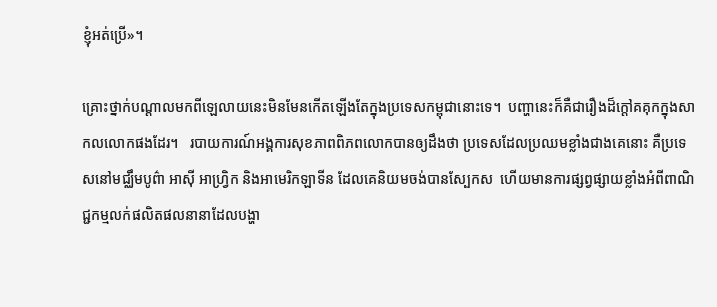ខ្ញុំអត់ប្រើ»។

គ្រោះថ្នាក់បណ្តាលមកពីឡេលាយនេះមិនមែនកើតឡើងតែក្នុងប្រទេសកម្ពុជានោះទេ។  បញ្ហានេះក៏គឺជារឿងដ៏ក្តៅគគុកក្នុងសាកលលោកផងដែរ។   របាយការណ៍អង្គការសុខភាពពិភពលោកបានឲ្យដឹងថា ប្រទេសដែលប្រឈមខ្លាំងជាងគេនោះ គឺប្រទេសនៅមជ្ឈឹមបូព៌ា អាស៊ី អាហ្រ្វិក និងអាមេរិកឡាទីន ដែលគេនិយមចង់បានស្បែកស  ហើយមានការផ្សព្វផ្សាយខ្លាំងអំពីពាណិជ្ជកម្មលក់ផលិតផលនានាដែលបង្ហា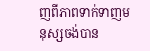ញពីភាពទាក់ទាញមនុស្សចង់បាន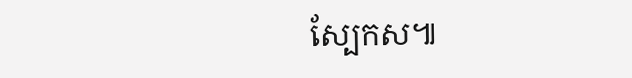ស្បែកស៕